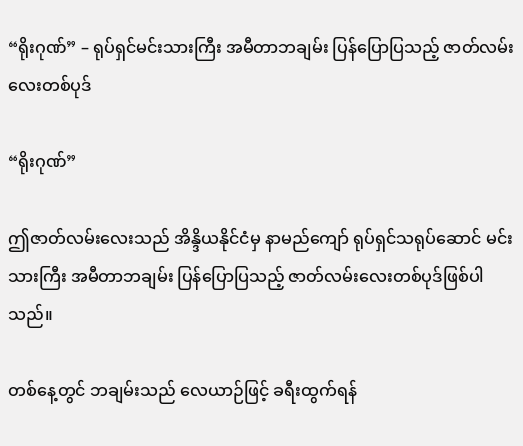“ရိုးဂုဏ်” – ရုပ်ရှင်မင်းသားကြီး အမီတာဘချမ်း ပြန်ပြောပြသည့် ဇာတ်လမ်းလေးတစ်ပုဒ်

“ရိုးဂုဏ်”

ဤဇာတ်လမ်းလေးသည် အိန္ဒိယနိုင်ငံမှ နာမည်ကျော် ရုပ်ရှင်သရုပ်ဆောင် မင်းသားကြီး အမီတာဘချမ်း ပြန်ပြောပြသည့် ဇာတ်လမ်းလေးတစ်ပုဒ်ဖြစ်ပါသည်။

တစ်နေ့တွင် ဘချမ်းသည် လေယာဉ်ဖြင့် ခရီးထွက်ရန်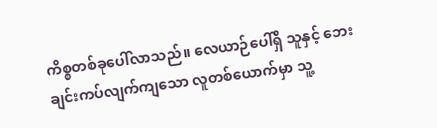ကိစ္စတစ်ခုပေါ်လာသည်။ လေယာဉ်ပေါ်ရှိ သူနှင့် ဘေးချင်းကပ်လျက်ကျသော လူတစ်ယောက်မှာ သူ့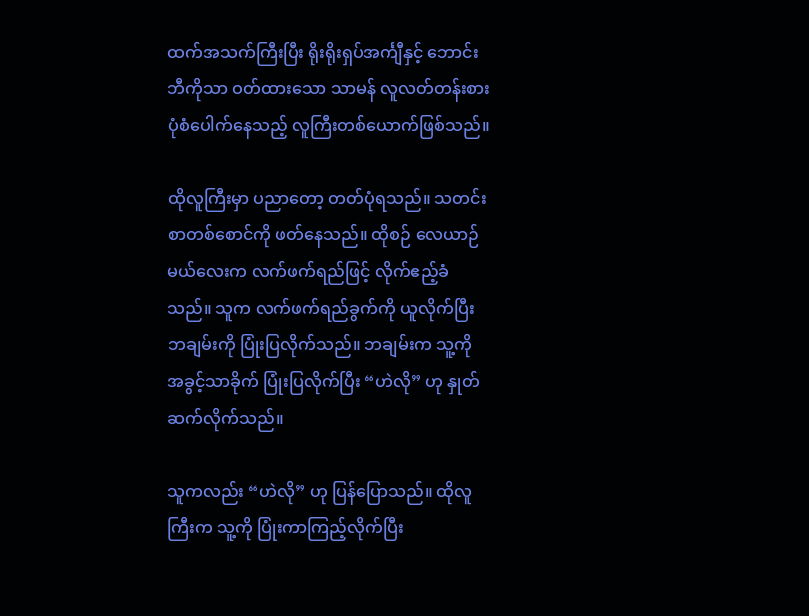ထက်အသက်ကြီးပြီး ရိုးရိုးရှပ်အင်္ကျီနှင့် ဘောင်းဘီကိုသာ ဝတ်ထားသော သာမန် လူလတ်တန်းစားပုံစံပေါက်နေသည့် လူကြီးတစ်ယောက်ဖြစ်သည်။

ထိုလူကြီးမှာ ပညာတော့ တတ်ပုံရသည်။ သတင်းစာတစ်စောင်ကို ဖတ်နေသည်။ ထိုစဉ် လေယာဉ်မယ်လေးက လက်ဖက်ရည်ဖြင့် လိုက်ဧည့်ခံသည်။ သူက လက်ဖက်ရည်ခွက်ကို ယူလိုက်ပြီး ဘချမ်းကို ပြုံးပြလိုက်သည်။ ဘချမ်းက သူ့ကို အခွင့်သာခိုက် ပြုံးပြလိုက်ပြီး “ဟဲလို” ဟု နှုတ်ဆက်လိုက်သည်။

သူကလည်း “ဟဲလို” ဟု ပြန်ပြောသည်။ ထိုလူကြီးက သူ့ကို ပြုံးကာကြည့်လိုက်ပြီး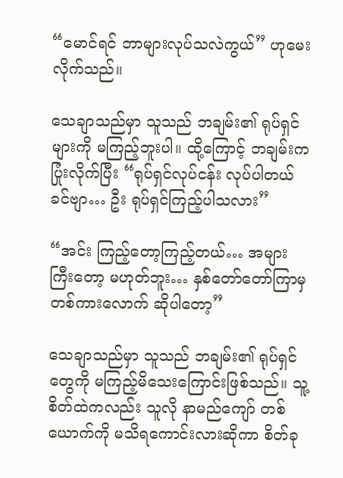“မောင်ရင် ဘာများလုပ်သလဲကွယ်” ဟုမေးလိုက်သည်။

သေချာသည်မှာ သူသည် ဘချမ်း၏ ရုပ်ရှင်များကို မကြည့်ဘူးပါ။ ထို့ကြောင့် ဘချမ်းက ပြုံးလိုက်ပြီး “ရုပ်ရှင်လုပ်ငန်း လုပ်ပါတယ်ခင်ဗျာ… ဦး ရုပ်ရှင်ကြည့်ပါသလား”

“အင်း ကြည့်တော့ကြည့်တယ်… အများကြီးတော့ မဟုတ်ဘူး… နှစ်တော်တော်ကြာမှ တစ်ကားလောက် ဆိုပါတော့”

သေချာသည်မှာ သူသည် ဘချမ်း၏ ရုပ်ရှင်တွေကို မကြည့်မိသေးကြောင်းဖြစ်သည်။ သူ့စိတ်ထဲကလည်း သူလို နာမည်ကျော် တစ်ယောက်ကို မသိရကောင်းလားဆိုကာ စိတ်ခု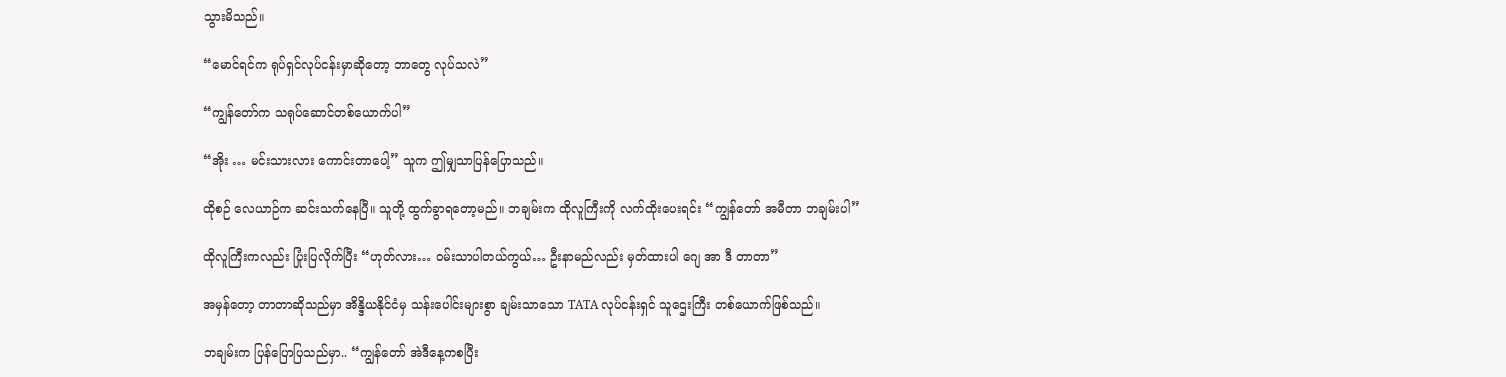သွားမိသည်။

“မောင်ရင်က ရုပ်ရှင်လုပ်ငန်းမှာဆိုတော့ ဘာတွေ လုပ်သလဲ”

“ကျွန်တော်က သရုပ်ဆောင်တစ်ယောက်ပါ”

“အိုး … မင်းသားလား ကောင်းတာပေါ့” သူက ဤမျှသာပြန်ပြောသည်။

ထိုစဉ် လေယာဉ်က ဆင်းသက်နေပြီ။ သူတို့ ထွက်ခွာရတော့မည်။ ဘချမ်းက ထိုလူကြီးကို လက်ထိုးပေးရင်း “ကျွန်တော် အမီတာ ဘချမ်းပါ”

ထိုလူကြီးကလည်း ပြုံးပြလိုက်ပြီး “ဟုတ်လား… ဝမ်းသာပါတယ်ကွယ်… ဦးနာမည်လည်း မှတ်ထားပါ ဂျေ အာ ဒီ တာတာ”

အမှန်တော့ တာတာဆိုသည်မှာ အိန္ဒိယနိုင်ငံမှ သန်းပေါင်းများစွာ ချမ်းသာသော TATA လုပ်ငန်းရှင် သူဌေးကြီး တစ်ယောက်ဖြစ်သည်။

ဘချမ်းက ပြန်ပြောပြသည်မှာ.. “ကျွန်တော် အဲဒီနေ့ကစပြီး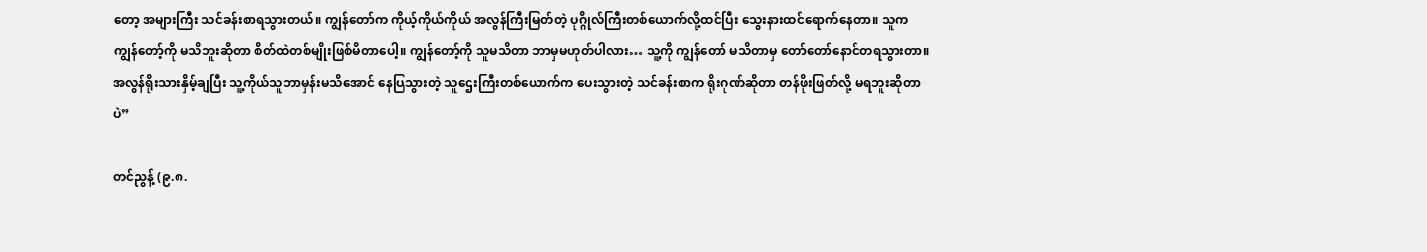တော့ အများကြီး သင်ခန်းစာရသွားတယ်။ ကျွန်တော်က ကိုယ့်ကိုယ်ကိုယ် အလွန်ကြီးမြတ်တဲ့ ပုဂ္ဂိုလ်ကြီးတစ်ယောက်လို့ထင်ပြီး သွေးနားထင်ရောက်နေတာ။ သူက ကျွန်တော့်ကို မသိဘူးဆိုတာ စိတ်ထဲတစ်မျိုးဖြစ်မိတာပေါ့။ ကျွန်တော့်ကို သူမသိတာ ဘာမှမဟုတ်ပါလား… သူ့ကို ကျွန်တော် မသိတာမှ တော်တော်နောင်တရသွားတာ။ အလွန်ရိုးသားနှိမ့်ချပြီး သူ့ကိုယ်သူဘာမှန်းမသိအောင် နေပြသွားတဲ့ သူဌေးကြီးတစ်ယောက်က ပေးသွားတဲ့ သင်ခန်းစာက ရိုးဂုဏ်ဆိုတာ တန်ဖိုးဖြတ်လို့ မရဘူးဆိုတာပဲ”

တင်ညွန့် (၉.၈.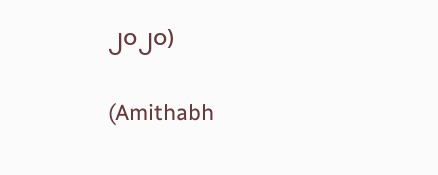၂၀၂၀)

(Amithabh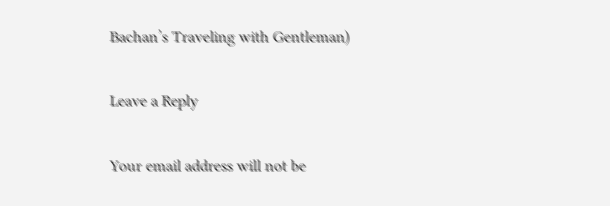Bachan’s Traveling with Gentleman)

Leave a Reply

Your email address will not be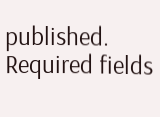published. Required fields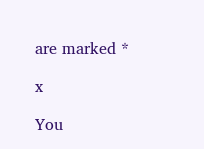are marked *

x

You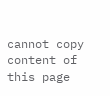cannot copy content of this page